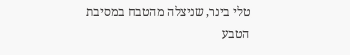טלי בינר, שניצלה מהטבח במסיבת הטבע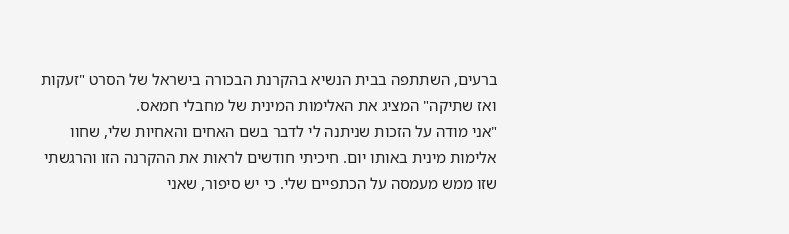ברעים, השתתפה בבית הנשיא בהקרנת הבכורה בישראל של הסרט "זעקות ואז שתיקה" המציג את האלימות המינית של מחבלי חמאס.
"אני מודה על הזכות שניתנה לי לדבר בשם האחים והאחיות שלי, שחוו אלימות מינית באותו יום. חיכיתי חודשים לראות את ההקרנה הזו והרגשתי שזו ממש מעמסה על הכתפיים שלי. כי יש סיפור, שאני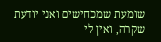שומעת שמכחישים ואני יודעת שקרה, ואין לי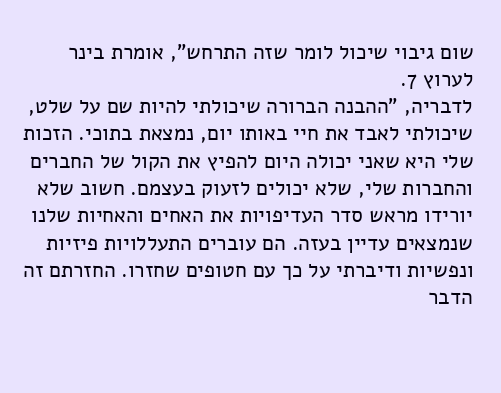שום גיבוי שיכול לומר שזה התרחש", אומרת בינר לערוץ 7.
לדבריה, "ההבנה הברורה שיכולתי להיות שם על שלט, שיכולתי לאבד את חיי באותו יום, נמצאת בתוכי. הזכות שלי היא שאני יכולה היום להפיץ את הקול של החברים והחברות שלי, שלא יכולים לזעוק בעצמם. חשוב שלא יורידו מראש סדר העדיפויות את האחים והאחיות שלנו שנמצאים עדיין בעזה. הם עוברים התעללויות פיזיות ונפשיות ודיברתי על כך עם חטופים שחזרו. החזרתם זה הדבר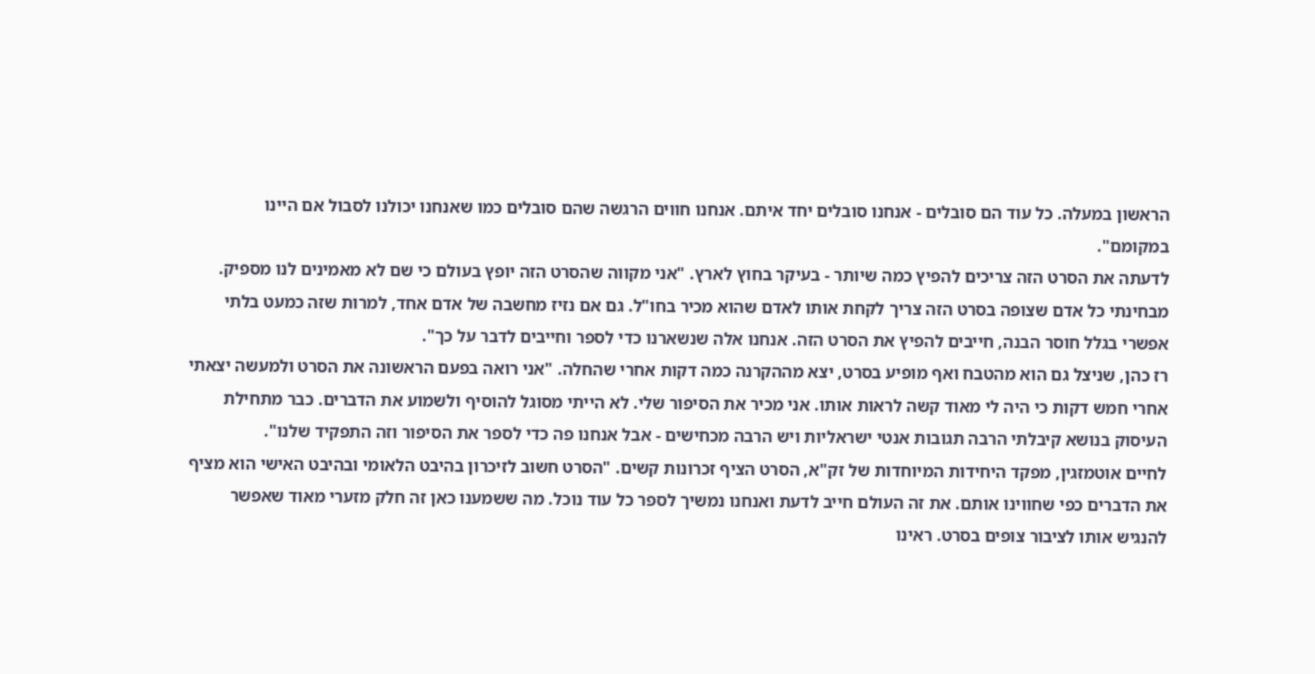הראשון במעלה. כל עוד הם סובלים - אנחנו סובלים יחד איתם. אנחנו חווים הרגשה שהם סובלים כמו שאנחנו יכולנו לסבול אם היינו במקומם".
לדעתה את הסרט הזה צריכים להפיץ כמה שיותר - בעיקר בחוץ לארץ. "אני מקווה שהסרט הזה יופץ בעולם כי שם לא מאמינים לנו מספיק. מבחינתי כל אדם שצופה בסרט הזה צריך לקחת אותו לאדם שהוא מכיר בחו"ל. גם אם נזיז מחשבה של אדם אחד, למרות שזה כמעט בלתי אפשרי בגלל חוסר הבנה, חייבים להפיץ את הסרט הזה. אנחנו אלה שנשארנו כדי לספר וחייבים לדבר על כך".
רז כהן, שניצל גם הוא מהטבח ואף מופיע בסרט, יצא מההקרנה כמה דקות אחרי שהחלה. "אני רואה בפעם הראשונה את הסרט ולמעשה יצאתי אחרי חמש דקות כי היה לי מאוד קשה לראות אותו. אני מכיר את הסיפור שלי. לא הייתי מסוגל להוסיף ולשמוע את הדברים. כבר מתחילת העיסוק בנושא קיבלתי הרבה תגובות אנטי ישראליות ויש הרבה מכחישים - אבל אנחנו פה כדי לספר את הסיפור וזה התפקיד שלנו".
לחיים אוטמזגין, מפקד היחידות המיוחדות של זק"א, הסרט הציף זכרונות קשים. "הסרט חשוב לזיכרון בהיבט הלאומי ובהיבט האישי הוא מציף את הדברים כפי שחווינו אותם. את זה העולם חייב לדעת ואנחנו נמשיך לספר כל עוד נוכל. מה ששמענו כאן זה חלק מזערי מאוד שאפשר להנגיש אותו לציבור צופים בסרט. ראינו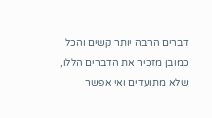דברים הרבה יותר קשים והכל כמובן מזכיר את הדברים הללו, שלא מתועדים ואי אפשר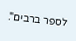לספר ברבים".